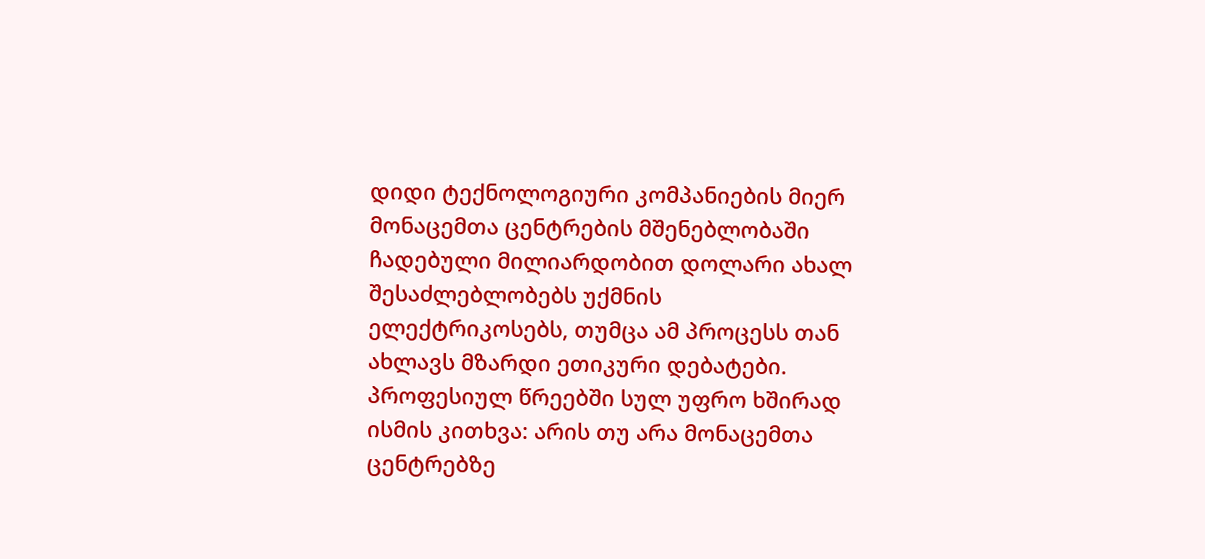დიდი ტექნოლოგიური კომპანიების მიერ მონაცემთა ცენტრების მშენებლობაში ჩადებული მილიარდობით დოლარი ახალ შესაძლებლობებს უქმნის ელექტრიკოსებს, თუმცა ამ პროცესს თან ახლავს მზარდი ეთიკური დებატები. პროფესიულ წრეებში სულ უფრო ხშირად ისმის კითხვა: არის თუ არა მონაცემთა ცენტრებზე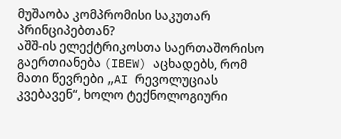მუშაობა კომპრომისი საკუთარ პრინციპებთან?
აშშ-ის ელექტრიკოსთა საერთაშორისო გაერთიანება (IBEW) აცხადებს, რომ მათი წევრები „AI რევოლუციას კვებავენ“, ხოლო ტექნოლოგიური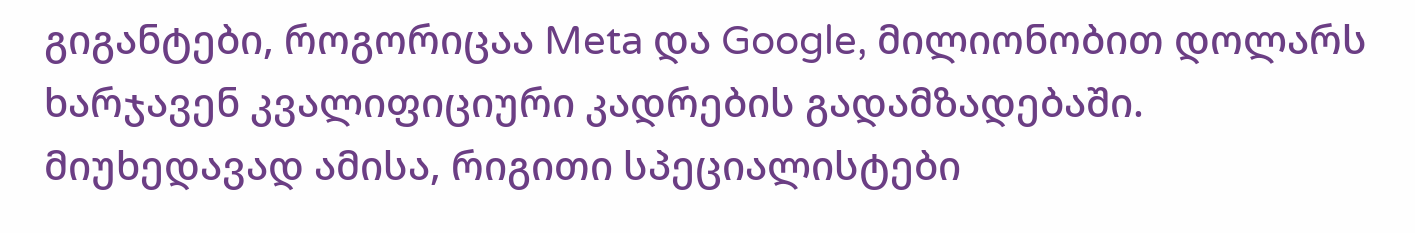გიგანტები, როგორიცაა Meta და Google, მილიონობით დოლარს ხარჯავენ კვალიფიციური კადრების გადამზადებაში. მიუხედავად ამისა, რიგითი სპეციალისტები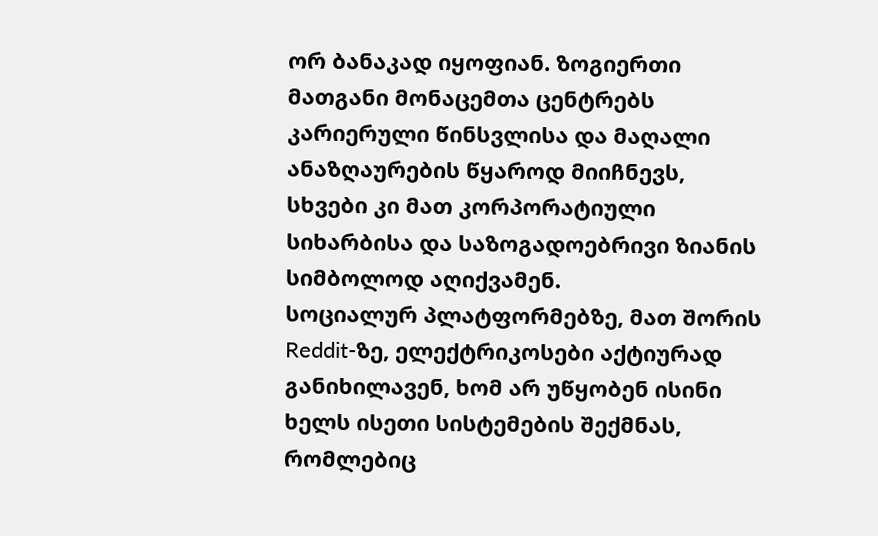ორ ბანაკად იყოფიან. ზოგიერთი მათგანი მონაცემთა ცენტრებს კარიერული წინსვლისა და მაღალი ანაზღაურების წყაროდ მიიჩნევს, სხვები კი მათ კორპორატიული სიხარბისა და საზოგადოებრივი ზიანის სიმბოლოდ აღიქვამენ.
სოციალურ პლატფორმებზე, მათ შორის Reddit-ზე, ელექტრიკოსები აქტიურად განიხილავენ, ხომ არ უწყობენ ისინი ხელს ისეთი სისტემების შექმნას, რომლებიც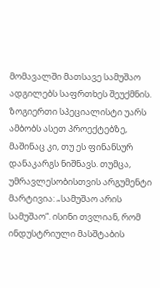მომავალში მათსავე სამუშაო ადგილებს საფრთხეს შეუქმნის. ზოგიერთი სპეციალისტი უარს ამბობს ასეთ პროექტებზე, მაშინაც კი, თუ ეს ფინანსურ დანაკარგს ნიშნავს. თუმცა, უმრავლესობისთვის არგუმენტი მარტივია: „სამუშაო არის სამუშაო“. ისინი თვლიან, რომ ინდუსტრიული მასშტაბის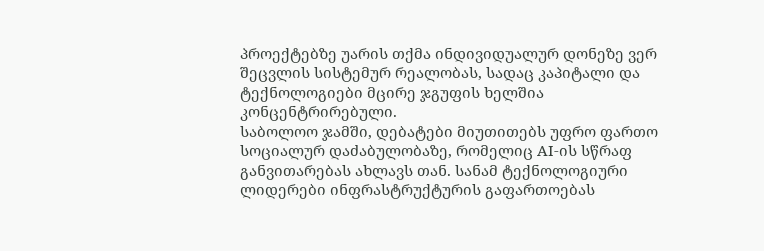პროექტებზე უარის თქმა ინდივიდუალურ დონეზე ვერ შეცვლის სისტემურ რეალობას, სადაც კაპიტალი და ტექნოლოგიები მცირე ჯგუფის ხელშია კონცენტრირებული.
საბოლოო ჯამში, დებატები მიუთითებს უფრო ფართო სოციალურ დაძაბულობაზე, რომელიც AI-ის სწრაფ განვითარებას ახლავს თან. სანამ ტექნოლოგიური ლიდერები ინფრასტრუქტურის გაფართოებას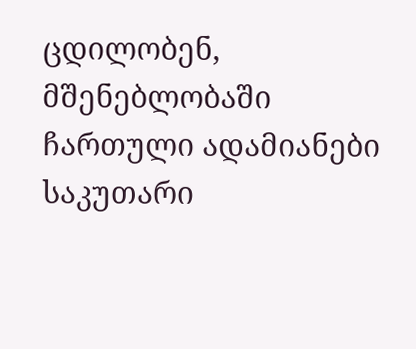ცდილობენ, მშენებლობაში ჩართული ადამიანები საკუთარი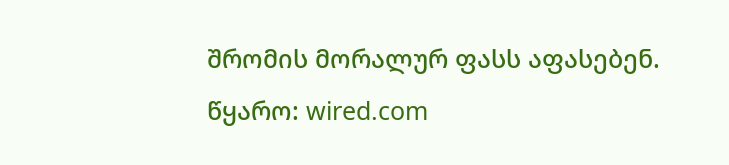შრომის მორალურ ფასს აფასებენ.
წყარო: wired.com